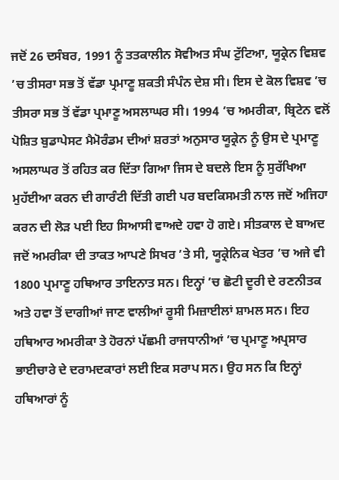ਜਦੋਂ 26 ਦਸੰਬਰ, 1991 ਨੂੰ ਤਤਕਾਲੀਨ ਸੋਵੀਅਤ ਸੰਘ ਟੁੱਟਿਆ, ਯੂਕ੍ਰੇਨ ਵਿਸ਼ਵ ’ਚ ਤੀਸਰਾ ਸਭ ਤੋਂ ਵੱਡਾ ਪ੍ਰਮਾਣੂ ਸ਼ਕਤੀ ਸੰਪੰਨ ਦੇਸ਼ ਸੀ। ਇਸ ਦੇ ਕੋਲ ਵਿਸ਼ਵ ’ਚ ਤੀਸਰਾ ਸਭ ਤੋਂ ਵੱਡਾ ਪ੍ਰਮਾਣੂ ਅਸਲਾਘਰ ਸੀ। 1994 ’ਚ ਅਮਰੀਕਾ, ਬ੍ਰਿਟੇਨ ਵਲੋਂ ਪੋਸ਼ਿਤ ਬੁਡਾਪੇਸਟ ਮੈਮੋਰੰਡਮ ਦੀਆਂ ਸ਼ਰਤਾਂ ਅਨੁਸਾਰ ਯੂਕ੍ਰੇਨ ਨੂੰ ਉਸ ਦੇ ਪ੍ਰਮਾਣੂ ਅਸਲਾਘਰ ਤੋਂ ਰਹਿਤ ਕਰ ਦਿੱਤਾ ਗਿਆ ਜਿਸ ਦੇ ਬਦਲੇ ਇਸ ਨੂੰ ਸੁਰੱਖਿਆ ਮੁਹੱਈਆ ਕਰਨ ਦੀ ਗਾਰੰਟੀ ਦਿੱਤੀ ਗਈ ਪਰ ਬਦਕਿਸਮਤੀ ਨਾਲ ਜਦੋਂ ਅਜਿਹਾ ਕਰਨ ਦੀ ਲੋੜ ਪਈ ਇਹ ਸਿਆਸੀ ਵਾਅਦੇ ਹਵਾ ਹੋ ਗਏ। ਸੀਤਕਾਲ ਦੇ ਬਾਅਦ ਜਦੋਂ ਅਮਰੀਕਾ ਦੀ ਤਾਕਤ ਆਪਣੇ ਸਿਖਰ ’ਤੇ ਸੀ, ਯੂਕ੍ਰੇਨਿਕ ਖੇਤਰ ’ਚ ਅਜੇ ਵੀ 1800 ਪ੍ਰਮਾਣੂ ਹਥਿਆਰ ਤਾਇਨਾਤ ਸਨ। ਇਨ੍ਹਾਂ ’ਚ ਛੋਟੀ ਦੂਰੀ ਦੇ ਰਣਨੀਤਕ ਅਤੇ ਹਵਾ ਤੋਂ ਦਾਗੀਆਂ ਜਾਣ ਵਾਲੀਆਂ ਰੂਸੀ ਮਿਜ਼ਾਈਲਾਂ ਸ਼ਾਮਲ ਸਨ। ਇਹ ਹਥਿਆਰ ਅਮਰੀਕਾ ਤੇ ਹੋਰਨਾਂ ਪੱਛਮੀ ਰਾਜਧਾਨੀਆਂ ’ਚ ਪ੍ਰਮਾਣੂ ਅਪ੍ਰਸਾਰ ਭਾਈਚਾਰੇ ਦੇ ਦਰਾਮਦਕਾਰਾਂ ਲਈ ਇਕ ਸਰਾਪ ਸਨ। ਉਹ ਸਨ ਕਿ ਇਨ੍ਹਾਂ ਹਥਿਆਰਾਂ ਨੂੰ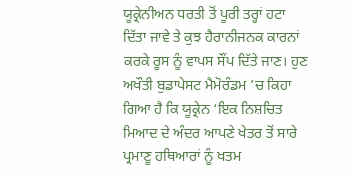ਯੂਕ੍ਰੇਨੀਅਨ ਧਰਤੀ ਤੋਂ ਪੂਰੀ ਤਰ੍ਹਾਂ ਹਟਾ ਦਿੱਤਾ ਜਾਵੇ ਤੇ ਕੁਝ ਹੈਰਾਨੀਜਨਕ ਕਾਰਨਾਂ ਕਰਕੇ ਰੂਸ ਨੂੰ ਵਾਪਸ ਸੌਂਪ ਦਿੱਤੇ ਜਾਣ। ਹੁਣ ਅਖੌਤੀ ਬੁਡਾਪੇਸਟ ਮੈਮੋਰੰਡਮ ’ਚ ਕਿਹਾ ਗਿਆ ਹੈ ਕਿ ਯੂਕ੍ਰੇਨ ‘ਇਕ ਨਿਸ਼ਚਿਤ ਮਿਆਦ ਦੇ ਅੰਦਰ ਆਪਣੇ ਖੇਤਰ ਤੋਂ ਸਾਰੇ ਪ੍ਰਮਾਣੂ ਹਥਿਆਰਾਂ ਨੂੰ ਖਤਮ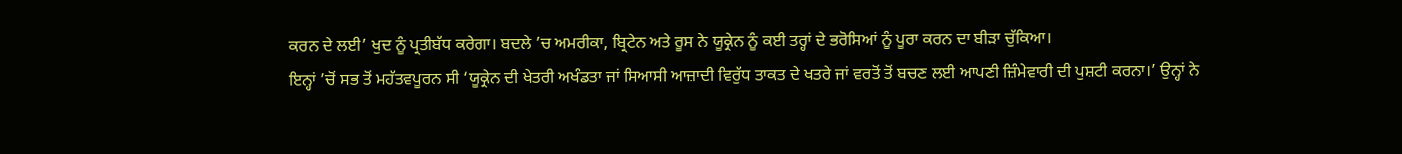ਕਰਨ ਦੇ ਲਈ’ ਖੁਦ ਨੂੰ ਪ੍ਰਤੀਬੱਧ ਕਰੇਗਾ। ਬਦਲੇ ’ਚ ਅਮਰੀਕਾ, ਬ੍ਰਿਟੇਨ ਅਤੇ ਰੂਸ ਨੇ ਯੂਕ੍ਰੇਨ ਨੂੰ ਕਈ ਤਰ੍ਹਾਂ ਦੇ ਭਰੋਸਿਆਂ ਨੂੰ ਪੂਰਾ ਕਰਨ ਦਾ ਬੀੜਾ ਚੁੱਕਿਆ।
ਇਨ੍ਹਾਂ ’ਚੋਂ ਸਭ ਤੋਂ ਮਹੱਤਵਪੂਰਨ ਸੀ ‘ਯੂਕ੍ਰੇਨ ਦੀ ਖੇਤਰੀ ਅਖੰਡਤਾ ਜਾਂ ਸਿਆਸੀ ਆਜ਼ਾਦੀ ਵਿਰੁੱਧ ਤਾਕਤ ਦੇ ਖਤਰੇ ਜਾਂ ਵਰਤੋਂ ਤੋਂ ਬਚਣ ਲਈ ਆਪਣੀ ਜ਼ਿੰਮੇਵਾਰੀ ਦੀ ਪੁਸ਼ਟੀ ਕਰਨਾ।’ ਉਨ੍ਹਾਂ ਨੇ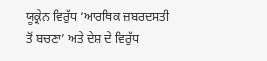ਯੂਕ੍ਰੇਨ ਵਿਰੁੱਧ ‘ਆਰਥਿਕ ਜ਼ਬਰਦਸਤੀ ਤੋਂ ਬਚਣਾ’ ਅਤੇ ਦੇਸ਼ ਦੇ ਵਿਰੁੱਧ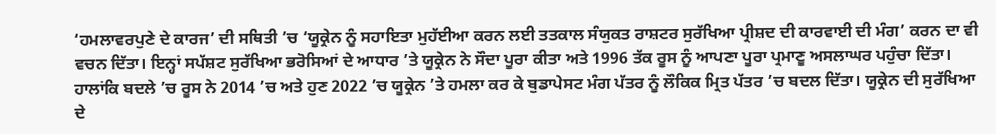‘ਹਮਲਾਵਰਪੁਣੇ ਦੇ ਕਾਰਜ’ ਦੀ ਸਥਿਤੀ ’ਚ ‘ਯੂਕ੍ਰੇਨ ਨੂੰ ਸਹਾਇਤਾ ਮੁਹੱਈਆ ਕਰਨ ਲਈ ਤਤਕਾਲ ਸੰਯੁਕਤ ਰਾਸ਼ਟਰ ਸੁਰੱਖਿਆ ਪ੍ਰੀਸ਼ਦ ਦੀ ਕਾਰਵਾਈ ਦੀ ਮੰਗ’ ਕਰਨ ਦਾ ਵੀ ਵਚਨ ਦਿੱਤਾ। ਇਨ੍ਹਾਂ ਸਪੱਸ਼ਟ ਸੁਰੱਖਿਆ ਭਰੋਸਿਆਂ ਦੇ ਆਧਾਰ ’ਤੇ ਯੂਕ੍ਰੇਨ ਨੇ ਸੌਦਾ ਪੂਰਾ ਕੀਤਾ ਅਤੇ 1996 ਤੱਕ ਰੂਸ ਨੂੰ ਆਪਣਾ ਪੂਰਾ ਪ੍ਰਮਾਣੂ ਅਸਲਾਘਰ ਪਹੁੰਚਾ ਦਿੱਤਾ। ਹਾਲਾਂਕਿ ਬਦਲੇ ’ਚ ਰੂਸ ਨੇ 2014 ’ਚ ਅਤੇ ਹੁਣ 2022 ’ਚ ਯੂਕ੍ਰੇਨ ’ਤੇ ਹਮਲਾ ਕਰ ਕੇ ਬੁਡਾਪੇਸਟ ਮੰਗ ਪੱਤਰ ਨੂੰ ਲੌਕਿਕ ਮ੍ਰਿਤ ਪੱਤਰ ’ਚ ਬਦਲ ਦਿੱਤਾ। ਯੂਕ੍ਰੇਨ ਦੀ ਸੁਰੱਖਿਆ ਦੇ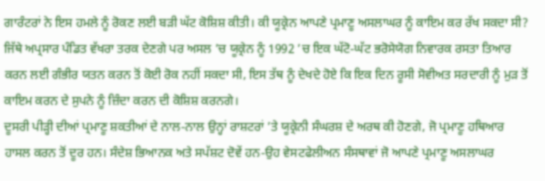ਗਾਰੰਟਰਾਂ ਨੇ ਇਸ ਹਮਲੇ ਨੂੰ ਰੋਕਣ ਲਈ ਬੜੀ ਘੱਟ ਕੋਸ਼ਿਸ਼ ਕੀਤੀ। ਕੀ ਯੂਕ੍ਰੇਨ ਆਪਣੇ ਪ੍ਰਮਾਣੂ ਅਸਲਾਘਰ ਨੂੰ ਕਾਇਮ ਕਰ ਰੱਖ ਸਕਦਾ ਸੀ? ਜਿੱਥੇ ਅਪ੍ਰਸਾਰ ਪੰਡਿਤ ਵੱਖਰਾ ਤਰਕ ਦੇਣਗੇ ਪਰ ਅਸਲ ’ਚ ਯੂਕ੍ਰੇਨ ਨੂੰ 1992 ’ਚ ਇਕ ਘੱਟੋ-ਘੱਟ ਭਰੋਸੇਯੋਗ ਨਿਵਾਰਕ ਰਸਤਾ ਤਿਆਰ ਕਰਨ ਲਈ ਗੰਭੀਰ ਯਤਨ ਕਰਨ ਤੋਂ ਕੋਈ ਰੋਕ ਨਹੀਂ ਸਕਦਾ ਸੀ, ਇਸ ਤੱਥ ਨੂੰ ਦੇਖਦੇ ਹੋਏ ਕਿ ਇਕ ਦਿਨ ਰੂਸੀ ਸੋਵੀਅਤ ਸਰਦਾਰੀ ਨੂੰ ਮੁੜ ਤੋਂ ਕਾਇਮ ਕਰਨ ਦੇ ਸੁਪਨੇ ਨੂੰ ਜ਼ਿੰਦਾ ਕਰਨ ਦੀ ਕੋਸ਼ਿਸ਼ ਕਰਨਗੇ।
ਦੂਸਰੀ ਪੀੜ੍ਹੀ ਦੀਆਂ ਪ੍ਰਮਾਣੂ ਸ਼ਕਤੀਆਂ ਦੇ ਨਾਲ-ਨਾਲ ਉਨ੍ਹਾਂ ਰਾਸ਼ਟਰਾਂ ’ਤੇ ਯੂਕ੍ਰੇਨੀ ਸੰਘਰਸ਼ ਦੇ ਅਰਥ ਕੀ ਹੋਣਗੇ, ਜੋ ਪ੍ਰਮਾਣੂ ਹਥਿਆਰ ਹਾਸਲ ਕਰਨ ਤੋਂ ਦੂਰ ਹਨ। ਸੰਦੇਸ਼ ਭਿਆਨਕ ਅਤੇ ਸਪੱਸ਼ਟ ਦੋਵੇਂ ਹਨ-ਉਹ ਵੇਸਟਫੇਲੀਅਨ ਸੰਸਥਾਵਾਂ ਜੋ ਆਪਣੇ ਪ੍ਰਮਾਣੂ ਅਸਲਾਘਰ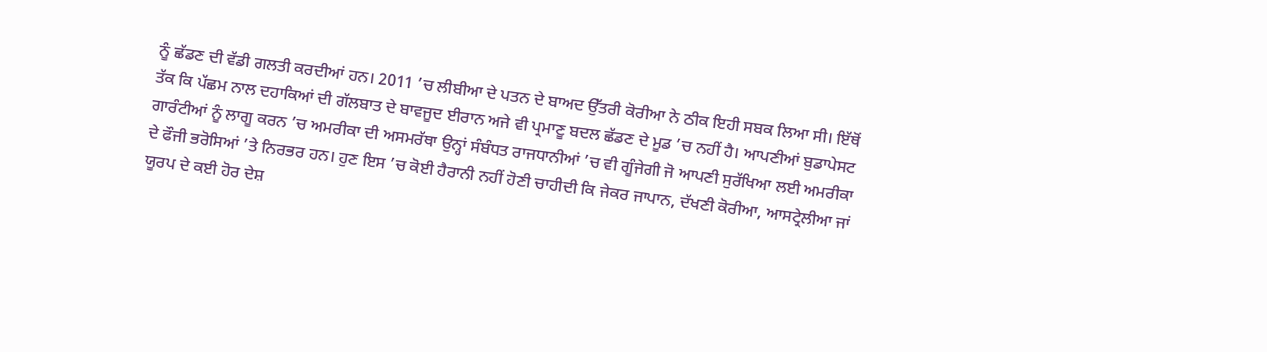ਨੂੰ ਛੱਡਣ ਦੀ ਵੱਡੀ ਗਲਤੀ ਕਰਦੀਆਂ ਹਨ। 2011 ’ਚ ਲੀਬੀਆ ਦੇ ਪਤਨ ਦੇ ਬਾਅਦ ਉੱਤਰੀ ਕੋਰੀਆ ਨੇ ਠੀਕ ਇਹੀ ਸਬਕ ਲਿਆ ਸੀ। ਇੱਥੋਂ ਤੱਕ ਕਿ ਪੱਛਮ ਨਾਲ ਦਹਾਕਿਆਂ ਦੀ ਗੱਲਬਾਤ ਦੇ ਬਾਵਜੂਦ ਈਰਾਨ ਅਜੇ ਵੀ ਪ੍ਰਮਾਣੂ ਬਦਲ ਛੱਡਣ ਦੇ ਮੂਡ ’ਚ ਨਹੀਂ ਹੈ। ਆਪਣੀਆਂ ਬੁਡਾਪੇਸਟ ਗਾਰੰਟੀਆਂ ਨੂੰ ਲਾਗੂ ਕਰਨ ’ਚ ਅਮਰੀਕਾ ਦੀ ਅਸਮਰੱਥਾ ਉਨ੍ਹਾਂ ਸੰਬੰਧਤ ਰਾਜਧਾਨੀਆਂ ’ਚ ਵੀ ਗੂੰਜੇਗੀ ਜੋ ਆਪਣੀ ਸੁਰੱਖਿਆ ਲਈ ਅਮਰੀਕਾ ਦੇ ਫੌਜੀ ਭਰੋਸਿਆਂ ’ਤੇ ਨਿਰਭਰ ਹਨ। ਹੁਣ ਇਸ ’ਚ ਕੋਈ ਹੈਰਾਨੀ ਨਹੀਂ ਹੋਣੀ ਚਾਹੀਦੀ ਕਿ ਜੇਕਰ ਜਾਪਾਨ, ਦੱਖਣੀ ਕੋਰੀਆ, ਆਸਟ੍ਰੇਲੀਆ ਜਾਂ ਯੂਰਪ ਦੇ ਕਈ ਹੋਰ ਦੇਸ਼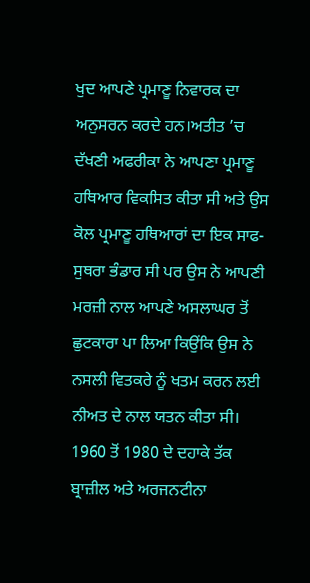ਖੁਦ ਆਪਣੇ ਪ੍ਰਮਾਣੂ ਨਿਵਾਰਕ ਦਾ ਅਨੁਸਰਨ ਕਰਦੇ ਹਨ।ਅਤੀਤ ’ਚ ਦੱਖਣੀ ਅਫਰੀਕਾ ਨੇ ਆਪਣਾ ਪ੍ਰਮਾਣੂ ਹਥਿਆਰ ਵਿਕਸਿਤ ਕੀਤਾ ਸੀ ਅਤੇ ਉਸ ਕੋਲ ਪ੍ਰਮਾਣੂ ਹਥਿਆਰਾਂ ਦਾ ਇਕ ਸਾਫ-ਸੁਥਰਾ ਭੰਡਾਰ ਸੀ ਪਰ ਉਸ ਨੇ ਆਪਣੀ ਮਰਜ਼ੀ ਨਾਲ ਆਪਣੇ ਅਸਲਾਘਰ ਤੋਂ ਛੁਟਕਾਰਾ ਪਾ ਲਿਆ ਕਿਉਂਕਿ ਉਸ ਨੇ ਨਸਲੀ ਵਿਤਕਰੇ ਨੂੰ ਖਤਮ ਕਰਨ ਲਈ ਨੀਅਤ ਦੇ ਨਾਲ ਯਤਨ ਕੀਤਾ ਸੀ। 1960 ਤੋਂ 1980 ਦੇ ਦਹਾਕੇ ਤੱਕ ਬ੍ਰਾਜ਼ੀਲ ਅਤੇ ਅਰਜਨਟੀਨਾ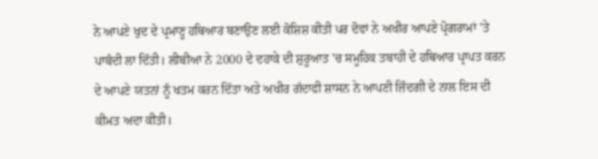ਨੇ ਆਪਣੇ ਖੁਦ ਦੇ ਪ੍ਰਮਾਣੂ ਹਥਿਆਰ ਬਣਾਉਣ ਲਈ ਕੋਸ਼ਿਸ਼ ਕੀਤੀ ਪਰ ਦੋਵਾਂ ਨੇ ਅਖੀਰ ਆਪਣੇ ਪ੍ਰੋਗਰਾਮਾਂ ’ਤੇ ਪਾਬੰਦੀ ਲਾ ਦਿੱਤੀ। ਲੀਬੀਆ ਨੇ 2000 ਦੇ ਦਹਾਕੇ ਦੀ ਸ਼ੁਰੂਆਤ ’ਚ ਸਮੂਹਿਕ ਤਬਾਹੀ ਦੇ ਹਥਿਆਰ ਪ੍ਰਾਪਤ ਕਰਨ ਦੇ ਆਪਣੇ ਯਤਨਾਂ ਨੂੰ ਖਤਮ ਕਰਨ ਦਿੱਤਾ ਅਤੇ ਅਖੀਰ ਗੱਦਾਫੀ ਸ਼ਾਸਨ ਨੇ ਆਪਣੀ ਜ਼ਿੰਦਗੀ ਦੇ ਨਾਲ ਇਸ ਦੀ ਕੀਮਤ ਅਦਾ ਕੀਤੀ।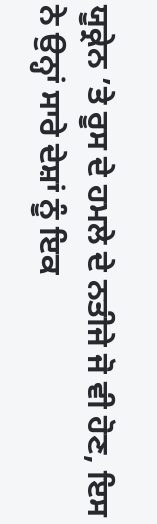ਯੂਕ੍ਰੇਨ ’ਤੇ ਰੂਸ ਦੇ ਹਮਲੇ ਦੇ ਨਤੀਜੇ ਜੋ ਵੀ ਹੋਣ, ਇਸ ਨੇ ਉਨ੍ਹਾਂ ਸਾਰੇ ਦੇਸ਼ਾਂ ਨੂੰ ਇਕ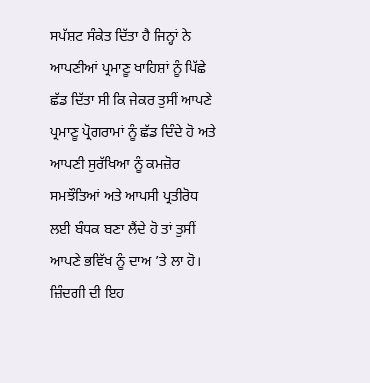ਸਪੱਸ਼ਟ ਸੰਕੇਤ ਦਿੱਤਾ ਹੈ ਜਿਨ੍ਹਾਂ ਨੇ ਆਪਣੀਆਂ ਪ੍ਰਮਾਣੂ ਖਾਹਿਸ਼ਾਂ ਨੂੰ ਪਿੱਛੇ ਛੱਡ ਦਿੱਤਾ ਸੀ ਕਿ ਜੇਕਰ ਤੁਸੀਂ ਆਪਣੇ ਪ੍ਰਮਾਣੂ ਪ੍ਰੋਗਰਾਮਾਂ ਨੂੰ ਛੱਡ ਦਿੰਦੇ ਹੋ ਅਤੇ ਆਪਣੀ ਸੁਰੱਖਿਆ ਨੂੰ ਕਮਜ਼ੋਰ ਸਮਝੌਤਿਆਂ ਅਤੇ ਆਪਸੀ ਪ੍ਰਤੀਰੋਧ ਲਈ ਬੰਧਕ ਬਣਾ ਲੈਂਦੇ ਹੋ ਤਾਂ ਤੁਸੀਂ ਆਪਣੇ ਭਵਿੱਖ ਨੂੰ ਦਾਅ ’ਤੇ ਲਾ ਹੋ। ਜ਼ਿੰਦਗੀ ਦੀ ਇਹ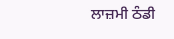ਲਾਜ਼ਮੀ ਠੰਡੀ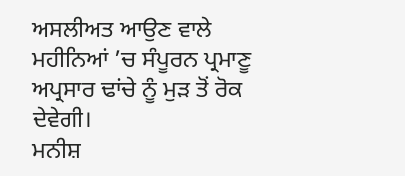ਅਸਲੀਅਤ ਆਉਣ ਵਾਲੇ ਮਹੀਨਿਆਂ ’ਚ ਸੰਪੂਰਨ ਪ੍ਰਮਾਣੂ ਅਪ੍ਰਸਾਰ ਢਾਂਚੇ ਨੂੰ ਮੁੜ ਤੋਂ ਰੋਕ ਦੇਵੇਗੀ।
ਮਨੀਸ਼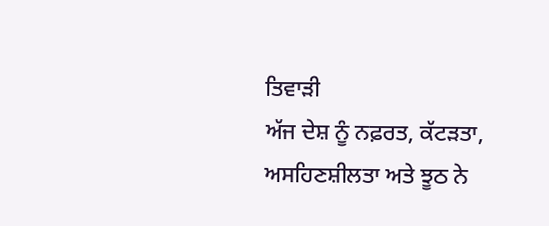ਤਿਵਾੜੀ
ਅੱਜ ਦੇਸ਼ ਨੂੰ ਨਫ਼ਰਤ, ਕੱਟੜਤਾ, ਅਸਹਿਣਸ਼ੀਲਤਾ ਅਤੇ ਝੂਠ ਨੇ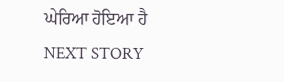ਘੇਰਿਆ ਹੋਇਆ ਹੈ
NEXT STORY